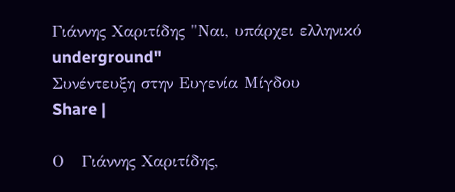Γιάννης Χαριτίδης "Ναι, υπάρχει ελληνικό underground"
Συνέντευξη στην Ευγενία Μίγδου
Share |

Ο   Γιάννης Χαριτίδης,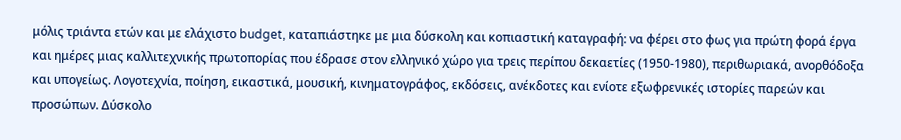μόλις τριάντα ετών και με ελάχιστο budget, καταπιάστηκε με μια δύσκολη και κοπιαστική καταγραφή: να φέρει στο φως για πρώτη φορά έργα και ημέρες μιας καλλιτεχνικής πρωτοπορίας που έδρασε στον ελληνικό χώρο για τρεις περίπου δεκαετίες (1950-1980), περιθωριακά, ανορθόδοξα και υπογείως. Λογοτεχνία, ποίηση, εικαστικά, μουσική, κινηματογράφος, εκδόσεις, ανέκδοτες και ενίοτε εξωφρενικές ιστορίες παρεών και προσώπων. Δύσκολο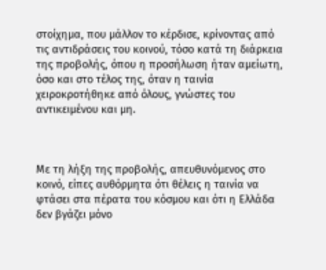στοίχημα, που μάλλον το κέρδισε, κρίνοντας από τις αντιδράσεις του κοινού, τόσο κατά τη διάρκεια της προβολής, όπου η προσήλωση ήταν αμείωτη, όσο και στο τέλος της, όταν η ταινία χειροκροτήθηκε από όλους, γνώστες του αντικειμένου και μη.



Με τη λήξη της προβολής, απευθυνόμενος στο κοινό, είπες αυθόρμητα ότι θέλεις η ταινία να φτάσει στα πέρατα του κόσμου και ότι η Ελλάδα δεν βγάζει μόνο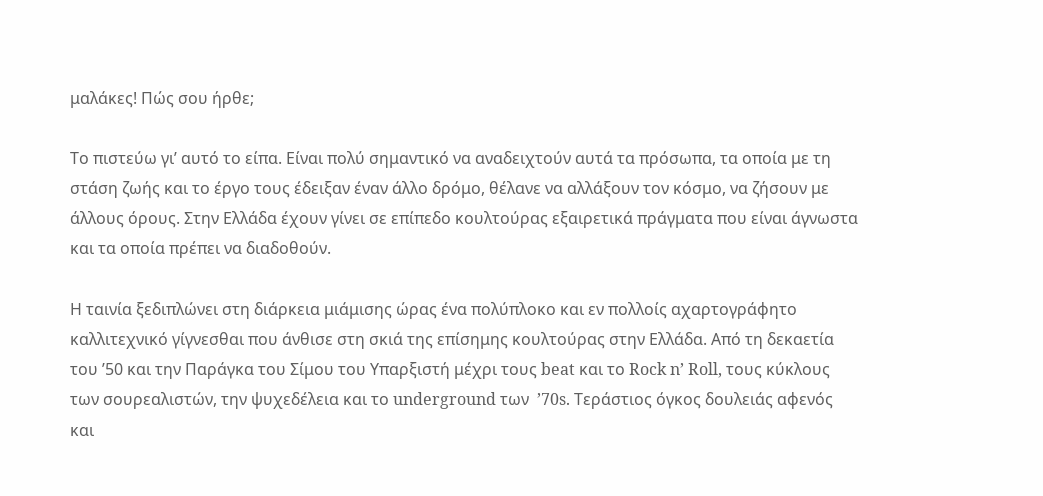μαλάκες! Πώς σου ήρθε;

Το πιστεύω γι’ αυτό το είπα. Είναι πολύ σημαντικό να αναδειχτούν αυτά τα πρόσωπα, τα οποία με τη στάση ζωής και το έργο τους έδειξαν έναν άλλο δρόμο, θέλανε να αλλάξουν τον κόσμο, να ζήσουν με άλλους όρους. Στην Ελλάδα έχουν γίνει σε επίπεδο κουλτούρας εξαιρετικά πράγματα που είναι άγνωστα και τα οποία πρέπει να διαδοθούν.

Η ταινία ξεδιπλώνει στη διάρκεια μιάμισης ώρας ένα πολύπλοκο και εν πολλοίς αχαρτογράφητο καλλιτεχνικό γίγνεσθαι που άνθισε στη σκιά της επίσημης κουλτούρας στην Ελλάδα. Από τη δεκαετία του ’50 και την Παράγκα του Σίμου του Υπαρξιστή μέχρι τους beat και το Rock n’ Roll, τους κύκλους των σουρεαλιστών, την ψυχεδέλεια και το underground των  ’70s. Τεράστιος όγκος δουλειάς αφενός και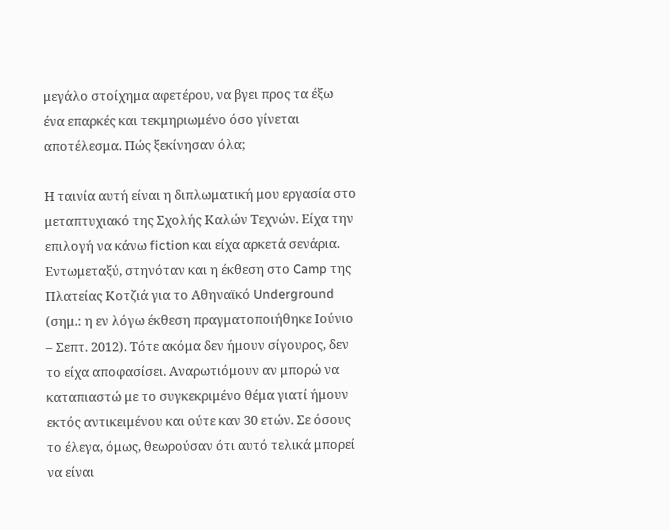μεγάλο στοίχημα αφετέρου, να βγει προς τα έξω ένα επαρκές και τεκμηριωμένο όσο γίνεται αποτέλεσμα. Πώς ξεκίνησαν όλα;

Η ταινία αυτή είναι η διπλωματική μου εργασία στο μεταπτυχιακό της Σχολής Καλών Τεχνών. Είχα την επιλογή να κάνω fiction και είχα αρκετά σενάρια. Εντωμεταξύ, στηνόταν και η έκθεση στο Camp της Πλατείας Κοτζιά για το Αθηναϊκό Underground (σημ.: η εν λόγω έκθεση πραγματοποιήθηκε Ιούνιο – Σεπτ. 2012). Τότε ακόμα δεν ήμουν σίγουρος, δεν το είχα αποφασίσει. Αναρωτιόμουν αν μπορώ να καταπιαστώ με το συγκεκριμένο θέμα γιατί ήμουν εκτός αντικειμένου και ούτε καν 30 ετών. Σε όσους το έλεγα, όμως, θεωρούσαν ότι αυτό τελικά μπορεί να είναι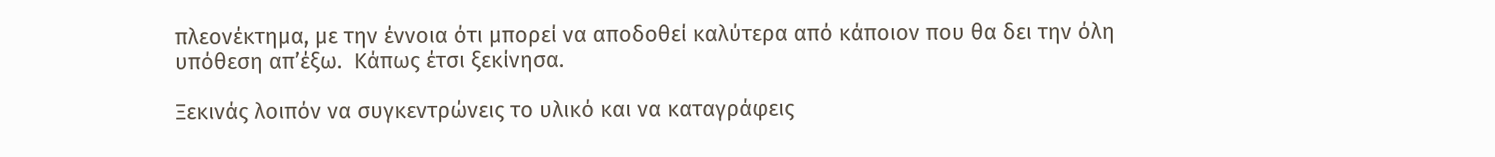πλεονέκτημα, με την έννοια ότι μπορεί να αποδοθεί καλύτερα από κάποιον που θα δει την όλη υπόθεση απ’έξω.  Κάπως έτσι ξεκίνησα.

Ξεκινάς λοιπόν να συγκεντρώνεις το υλικό και να καταγράφεις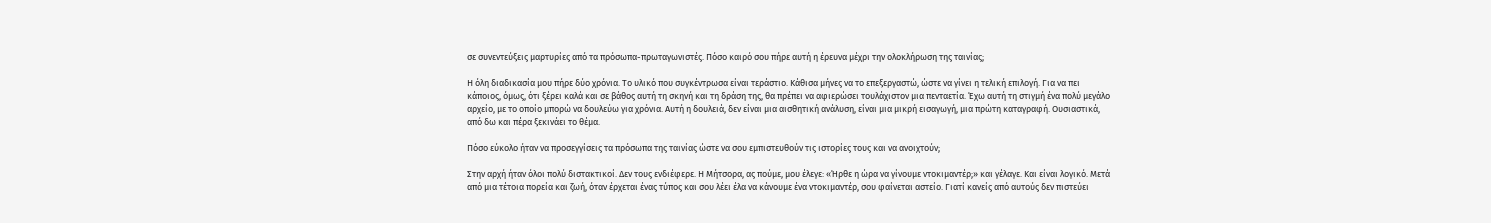σε συνεντεύξεις μαρτυρίες από τα πρόσωπα-πρωταγωνιστές. Πόσο καιρό σου πήρε αυτή η έρευνα μέχρι την ολοκλήρωση της ταινίας;

Η όλη διαδικασία μου πήρε δύο χρόνια. Το υλικό που συγκέντρωσα είναι τεράστιο. Κάθισα μήνες να το επεξεργαστώ, ώστε να γίνει η τελική επιλογή. Για να πει κάποιος, όμως, ότι ξέρει καλά και σε βάθος αυτή τη σκηνή και τη δράση της, θα πρέπει να αφιερώσει τουλάχιστον μια πενταετία. Έχω αυτή τη στιγμή ένα πολύ μεγάλο αρχείο, με το οποίο μπορώ να δουλεύω για χρόνια. Αυτή η δουλειά, δεν είναι μια αισθητική ανάλυση, είναι μια μικρή εισαγωγή, μια πρώτη καταγραφή. Ουσιαστικά, από δω και πέρα ξεκινάει το θέμα.

Πόσο εύκολο ήταν να προσεγγίσεις τα πρόσωπα της ταινίας ώστε να σου εμπιστευθούν τις ιστορίες τους και να ανοιχτούν;

Στην αρχή ήταν όλοι πολύ διστακτικοί. Δεν τους ενδιέφερε. Η Μήτσορα, ας πούμε, μου έλεγε: «Ήρθε η ώρα να γίνουμε ντοκιμαντέρ;» και γέλαγε. Και είναι λογικό. Μετά από μια τέτοια πορεία και ζωή, όταν έρχεται ένας τύπος και σου λέει έλα να κάνουμε ένα ντοκιμαντέρ, σου φαίνεται αστείο. Γιατί κανείς από αυτούς δεν πιστεύει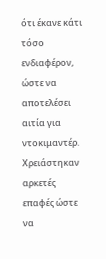ότι έκανε κάτι τόσο ενδιαφέρον, ώστε να αποτελέσει αιτία για ντοκιμαντέρ. Χρειάστηκαν αρκετές επαφές ώστε να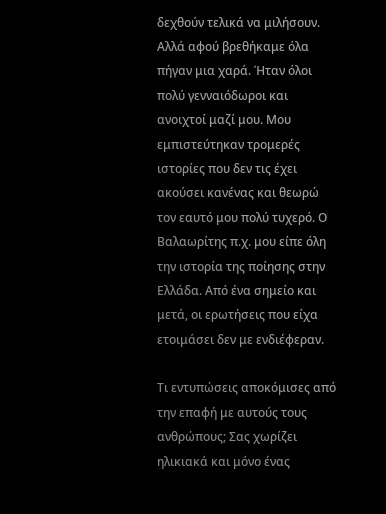δεχθούν τελικά να μιλήσουν. Αλλά αφού βρεθήκαμε όλα πήγαν μια χαρά. Ήταν όλοι πολύ γενναιόδωροι και ανοιχτοί μαζί μου. Μου εμπιστεύτηκαν τρομερές ιστορίες που δεν τις έχει ακούσει κανένας και θεωρώ τον εαυτό μου πολύ τυχερό. Ο Βαλαωρίτης π.χ. μου είπε όλη την ιστορία της ποίησης στην Ελλάδα. Από ένα σημείο και μετά, οι ερωτήσεις που είχα ετοιμάσει δεν με ενδιέφεραν.

Τι εντυπώσεις αποκόμισες από την επαφή με αυτούς τους ανθρώπους; Σας χωρίζει ηλικιακά και μόνο ένας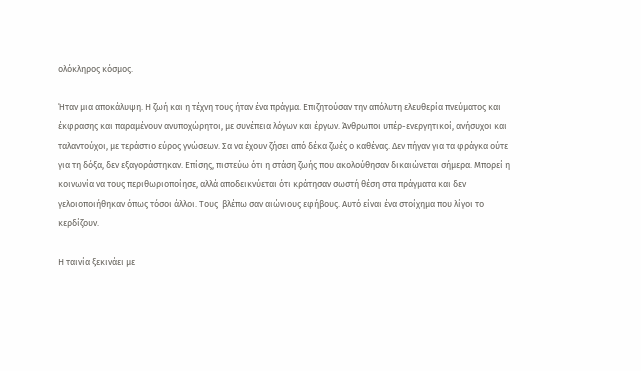ολόκληρος κόσμος.

Ήταν μια αποκάλυψη. Η ζωή και η τέχνη τους ήταν ένα πράγμα. Επιζητούσαν την απόλυτη ελευθερία πνεύματος και έκφρασης και παραμένουν ανυποχώρητοι, με συνέπεια λόγων και έργων. Άνθρωποι υπέρ-ενεργητικοί, ανήσυχοι και ταλαντούχοι, με τεράστιο εύρος γνώσεων. Σα να έχουν ζήσει από δέκα ζωές ο καθένας. Δεν πήγαν για τα φράγκα ούτε για τη δόξα, δεν εξαγοράστηκαν. Επίσης, πιστεύω ότι η στάση ζωής που ακολούθησαν δικαιώνεται σήμερα. Μπορεί η κοινωνία να τους περιθωριοποίησε, αλλά αποδεικνύεται ότι κράτησαν σωστή θέση στα πράγματα και δεν γελοιοποιήθηκαν όπως τόσοι άλλοι. Τους  βλέπω σαν αιώνιους εφήβους. Αυτό είναι ένα στοίχημα που λίγοι το κερδίζουν.

Η ταινία ξεκινάει με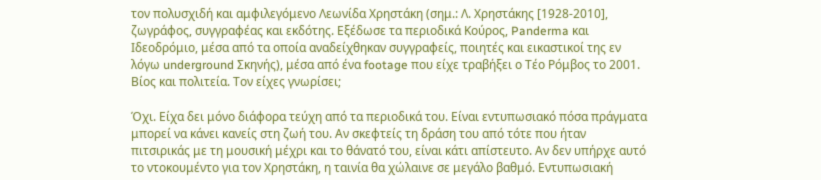τον πολυσχιδή και αμφιλεγόμενο Λεωνίδα Χρηστάκη (σημ.: Λ. Χρηστάκης [1928-2010], ζωγράφος, συγγραφέας και εκδότης. Εξέδωσε τα περιοδικά Κούρος, Panderma και Ιδεοδρόμιο, μέσα από τα οποία αναδείχθηκαν συγγραφείς, ποιητές και εικαστικοί της εν λόγω underground Σκηνής), μέσα από ένα footage που είχε τραβήξει ο Τέο Ρόμβος το 2001. Βίος και πολιτεία. Τον είχες γνωρίσει;

Όχι. Είχα δει μόνο διάφορα τεύχη από τα περιοδικά του. Είναι εντυπωσιακό πόσα πράγματα μπορεί να κάνει κανείς στη ζωή του. Αν σκεφτείς τη δράση του από τότε που ήταν πιτσιρικάς με τη μουσική μέχρι και το θάνατό του, είναι κάτι απίστευτο. Αν δεν υπήρχε αυτό το ντοκουμέντο για τον Χρηστάκη, η ταινία θα χώλαινε σε μεγάλο βαθμό. Εντυπωσιακή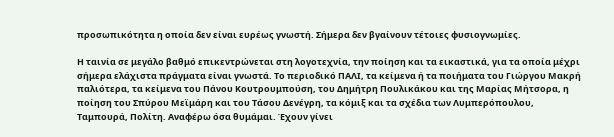προσωπικότητα η οποία δεν είναι ευρέως γνωστή. Σήμερα δεν βγαίνουν τέτοιες φυσιογνωμίες.

Η ταινία σε μεγάλο βαθμό επικεντρώνεται στη λογοτεχνία, την ποίηση και τα εικαστικά, για τα οποία μέχρι σήμερα ελάχιστα πράγματα είναι γνωστά. Το περιοδικό ΠΑΛΙ, τα κείμενα ή τα ποιήματα του Γιώργου Μακρή παλιότερα, τα κείμενα του Πάνου Κουτρουμπούση, του Δημήτρη Πουλικάκου και της Μαρίας Μήτσορα, η ποίηση του Σπύρου Μεϊμάρη και του Τάσου Δενέγρη, τα κόμιξ και τα σχέδια των Λυμπερόπουλου, Ταμπουρά, Πολίτη. Αναφέρω όσα θυμάμαι. Έχουν γίνει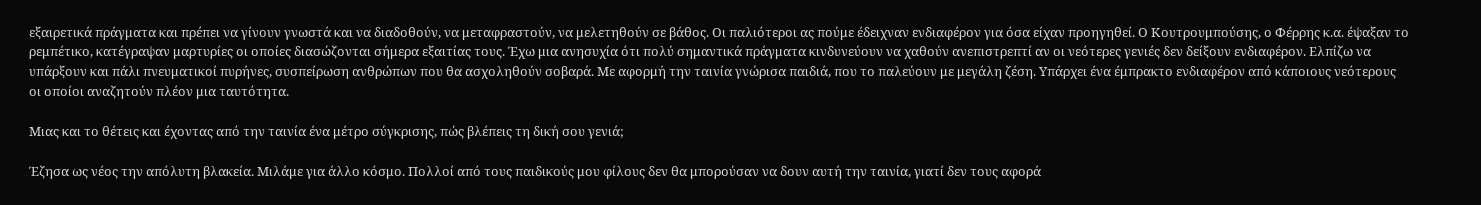εξαιρετικά πράγματα και πρέπει να γίνουν γνωστά και να διαδοθούν, να μεταφραστούν, να μελετηθούν σε βάθος. Οι παλιότεροι ας πούμε έδειχναν ενδιαφέρον για όσα είχαν προηγηθεί. Ο Κουτρουμπούσης, ο Φέρρης κ.α. έψαξαν το ρεμπέτικο, κατέγραψαν μαρτυρίες οι οποίες διασώζονται σήμερα εξαιτίας τους. Έχω μια ανησυχία ότι πολύ σημαντικά πράγματα κινδυνεύουν να χαθούν ανεπιστρεπτί αν οι νεότερες γενιές δεν δείξουν ενδιαφέρον. Ελπίζω να υπάρξουν και πάλι πνευματικοί πυρήνες, συσπείρωση ανθρώπων που θα ασχοληθoύν σοβαρά. Με αφορμή την ταινία γνώρισα παιδιά, που το παλεύουν με μεγάλη ζέση. Υπάρχει ένα έμπρακτο ενδιαφέρον από κάποιους νεότερους οι οποίοι αναζητούν πλέον μια ταυτότητα.

Μιας και το θέτεις και έχοντας από την ταινία ένα μέτρο σύγκρισης, πώς βλέπεις τη δική σου γενιά;

Έζησα ως νέος την απόλυτη βλακεία. Μιλάμε για άλλο κόσμο. Πολλοί από τους παιδικούς μου φίλους δεν θα μπορούσαν να δουν αυτή την ταινία, γιατί δεν τους αφορά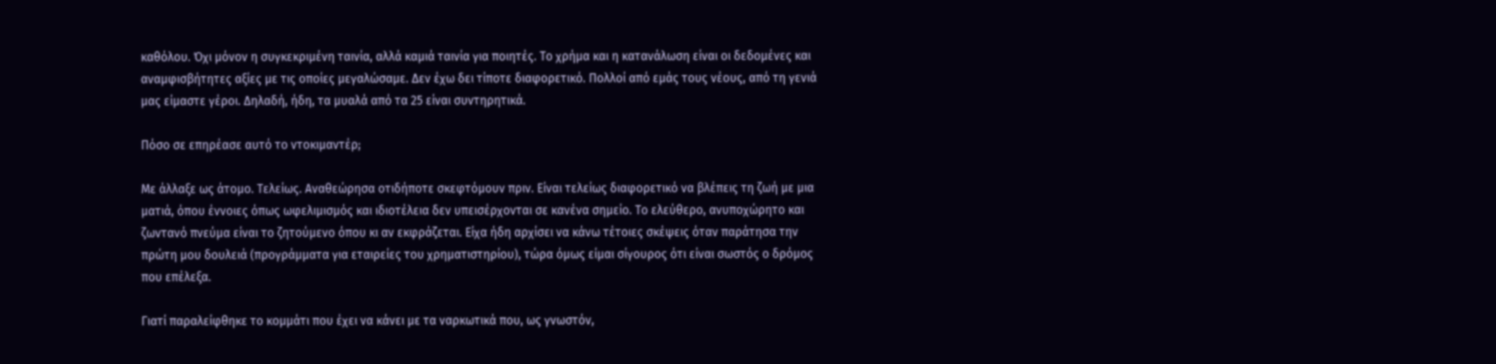καθόλου. Όχι μόνον η συγκεκριμένη ταινία, αλλά καμιά ταινία για ποιητές. Το χρήμα και η κατανάλωση είναι οι δεδομένες και αναμφισβήτητες αξίες με τις οποίες μεγαλώσαμε. Δεν έχω δει τίποτε διαφορετικό. Πολλοί από εμάς τους νέους, από τη γενιά μας είμαστε γέροι. Δηλαδή, ήδη, τα μυαλά από τα 25 είναι συντηρητικά.

Πόσο σε επηρέασε αυτό το ντοκιμαντέρ;

Με άλλαξε ως άτομο. Τελείως. Αναθεώρησα οτιδήποτε σκεφτόμουν πριν. Είναι τελείως διαφορετικό να βλέπεις τη ζωή με μια ματιά, όπου έννοιες όπως ωφελιμισμός και ιδιοτέλεια δεν υπεισέρχονται σε κανένα σημείο. Το ελεύθερο, ανυποχώρητο και ζωντανό πνεύμα είναι το ζητούμενο όπου κι αν εκφράζεται. Είχα ήδη αρχίσει να κάνω τέτοιες σκέψεις όταν παράτησα την πρώτη μου δουλειά (προγράμματα για εταιρείες του χρηματιστηρίου), τώρα όμως είμαι σίγουρος ότι είναι σωστός ο δρόμος που επέλεξα.

Γιατί παραλείφθηκε το κομμάτι που έχει να κάνει με τα ναρκωτικά που, ως γνωστόν,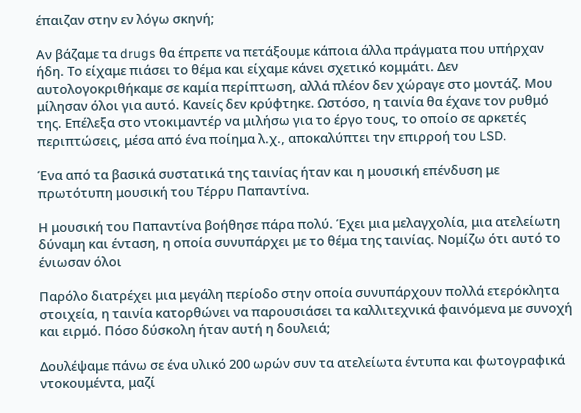έπαιζαν στην εν λόγω σκηνή;

Αν βάζαμε τα drugs θα έπρεπε να πετάξουμε κάποια άλλα πράγματα που υπήρχαν ήδη. Το είχαμε πιάσει το θέμα και είχαμε κάνει σχετικό κομμάτι. Δεν αυτολογοκριθήκαμε σε καμία περίπτωση, αλλά πλέον δεν χώραγε στο μοντάζ. Μου μίλησαν όλοι για αυτό. Κανείς δεν κρύφτηκε. Ωστόσο, η ταινία θα έχανε τον ρυθμό της. Επέλεξα στο ντοκιμαντέρ να μιλήσω για το έργο τους, το οποίο σε αρκετές περιπτώσεις, μέσα από ένα ποίημα λ.χ., αποκαλύπτει την επιρροή του LSD.

Ένα από τα βασικά συστατικά της ταινίας ήταν και η μουσική επένδυση με πρωτότυπη μουσική του Τέρρυ Παπαντίνα.

Η μουσική του Παπαντίνα βοήθησε πάρα πολύ. Έχει μια μελαγχολία, μια ατελείωτη δύναμη και ένταση, η οποία συνυπάρχει με το θέμα της ταινίας. Νομίζω ότι αυτό το ένιωσαν όλοι

Παρόλο διατρέχει μια μεγάλη περίοδο στην οποία συνυπάρχουν πολλά ετερόκλητα στοιχεία, η ταινία κατορθώνει να παρουσιάσει τα καλλιτεχνικά φαινόμενα με συνοχή και ειρμό. Πόσο δύσκολη ήταν αυτή η δουλειά;

Δουλέψαμε πάνω σε ένα υλικό 200 ωρών συν τα ατελείωτα έντυπα και φωτογραφικά ντοκουμέντα, μαζί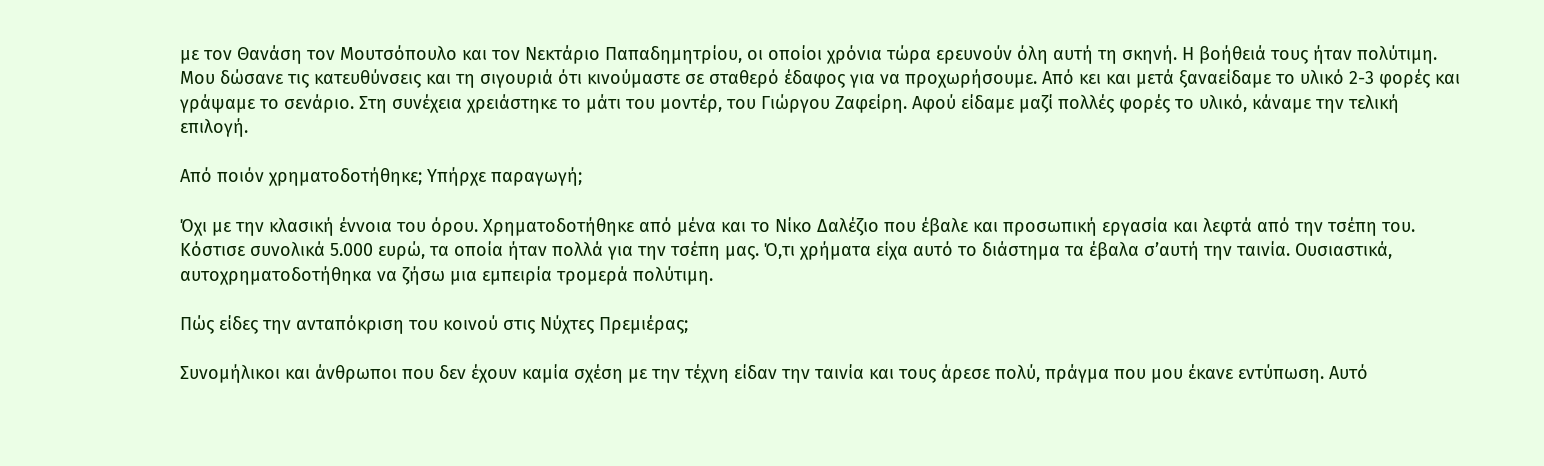με τον Θανάση τον Μουτσόπουλο και τον Νεκτάριο Παπαδημητρίου, οι οποίοι χρόνια τώρα ερευνούν όλη αυτή τη σκηνή. Η βοήθειά τους ήταν πολύτιμη. Μου δώσανε τις κατευθύνσεις και τη σιγουριά ότι κινούμαστε σε σταθερό έδαφος για να προχωρήσουμε. Από κει και μετά ξαναείδαμε το υλικό 2-3 φορές και γράψαμε το σενάριο. Στη συνέχεια χρειάστηκε το μάτι του μοντέρ, του Γιώργου Ζαφείρη. Αφού είδαμε μαζί πολλές φορές το υλικό, κάναμε την τελική επιλογή.

Από ποιόν χρηματοδοτήθηκε; Υπήρχε παραγωγή;

Όχι με την κλασική έννοια του όρου. Χρηματοδοτήθηκε από μένα και το Νίκο Δαλέζιο που έβαλε και προσωπική εργασία και λεφτά από την τσέπη του. Κόστισε συνολικά 5.000 ευρώ, τα οποία ήταν πολλά για την τσέπη μας. Ό,τι χρήματα είχα αυτό το διάστημα τα έβαλα σ’αυτή την ταινία. Ουσιαστικά, αυτοχρηματοδοτήθηκα να ζήσω μια εμπειρία τρομερά πολύτιμη.

Πώς είδες την ανταπόκριση του κοινού στις Νύχτες Πρεμιέρας;

Συνομήλικοι και άνθρωποι που δεν έχουν καμία σχέση με την τέχνη είδαν την ταινία και τους άρεσε πολύ, πράγμα που μου έκανε εντύπωση. Αυτό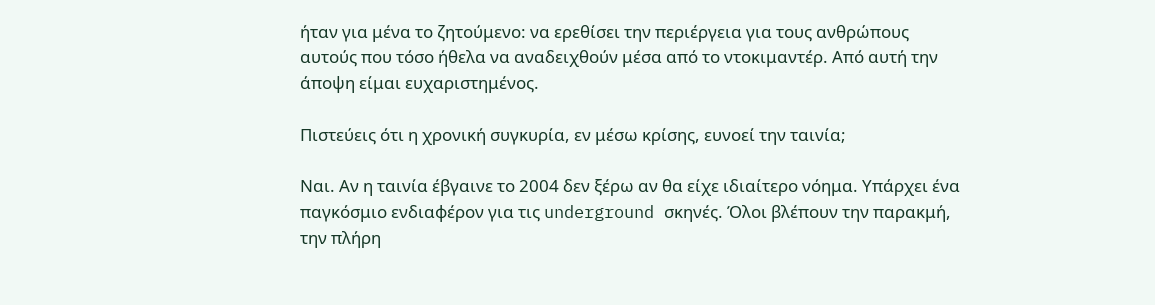ήταν για μένα το ζητούμενο: να ερεθίσει την περιέργεια για τους ανθρώπους αυτούς που τόσο ήθελα να αναδειχθούν μέσα από το ντοκιμαντέρ. Από αυτή την άποψη είμαι ευχαριστημένος.

Πιστεύεις ότι η χρονική συγκυρία, εν μέσω κρίσης, ευνοεί την ταινία;

Ναι. Αν η ταινία έβγαινε το 2004 δεν ξέρω αν θα είχε ιδιαίτερο νόημα. Υπάρχει ένα παγκόσμιο ενδιαφέρον για τις underground σκηνές. Όλοι βλέπουν την παρακμή, την πλήρη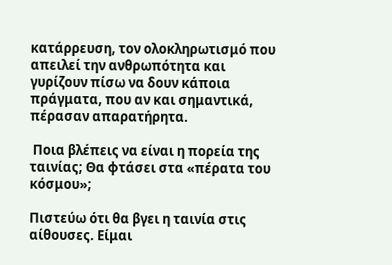κατάρρευση, τον ολοκληρωτισμό που απειλεί την ανθρωπότητα και γυρίζουν πίσω να δουν κάποια πράγματα, που αν και σημαντικά, πέρασαν απαρατήρητα.

 Ποια βλέπεις να είναι η πορεία της ταινίας; Θα φτάσει στα «πέρατα του κόσμου»;

Πιστεύω ότι θα βγει η ταινία στις αίθουσες. Είμαι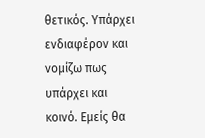θετικός. Υπάρχει ενδιαφέρον και νομίζω πως υπάρχει και κοινό. Εμείς θα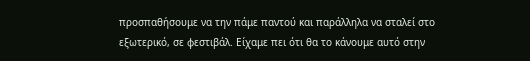προσπαθήσουμε να την πάμε παντού και παράλληλα να σταλεί στο εξωτερικό, σε φεστιβάλ. Είχαμε πει ότι θα το κάνουμε αυτό στην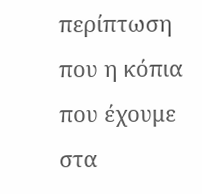περίπτωση που η κόπια που έχουμε στα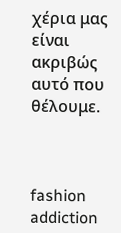χέρια μας είναι ακριβώς αυτό που θέλουμε.



fashion addiction